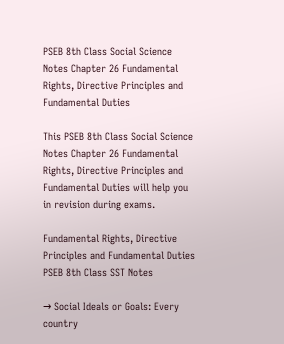PSEB 8th Class Social Science Notes Chapter 26 Fundamental Rights, Directive Principles and Fundamental Duties

This PSEB 8th Class Social Science Notes Chapter 26 Fundamental Rights, Directive Principles and Fundamental Duties will help you in revision during exams.

Fundamental Rights, Directive Principles and Fundamental Duties PSEB 8th Class SST Notes

→ Social Ideals or Goals: Every country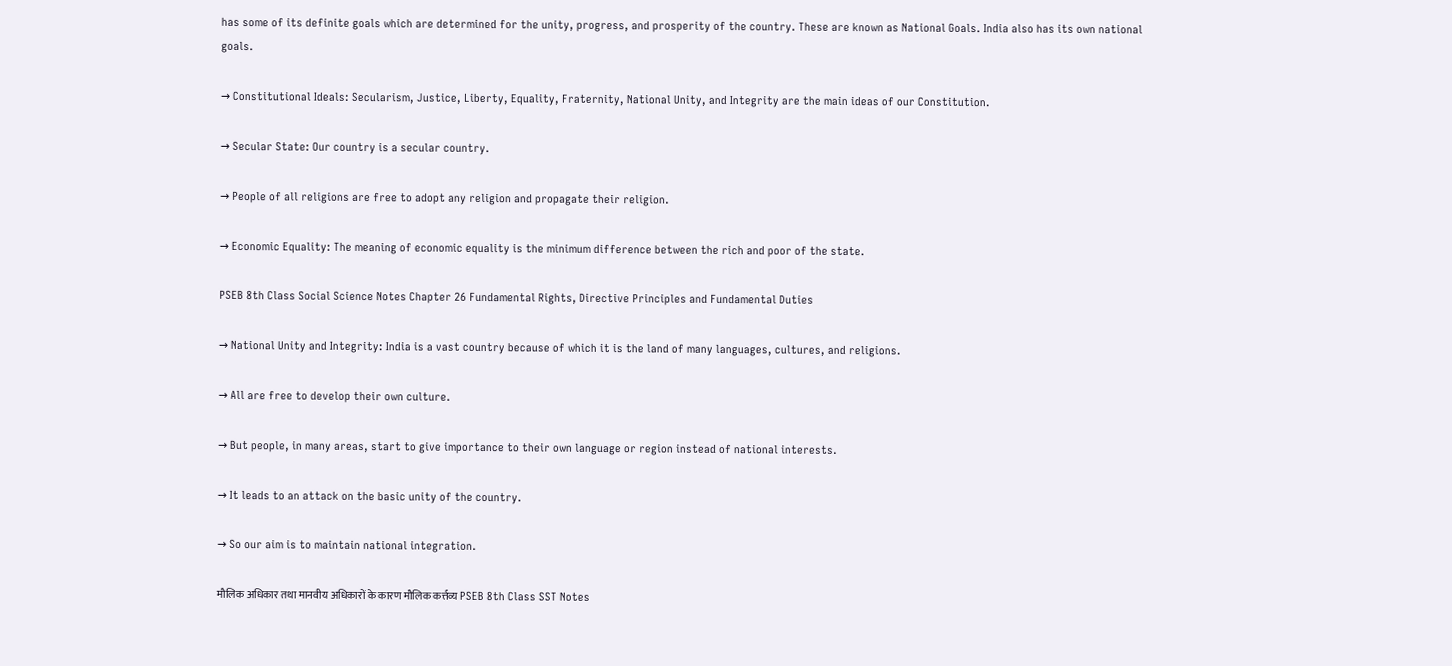has some of its definite goals which are determined for the unity, progress, and prosperity of the country. These are known as National Goals. India also has its own national goals.

→ Constitutional Ideals: Secularism, Justice, Liberty, Equality, Fraternity, National Unity, and Integrity are the main ideas of our Constitution.

→ Secular State: Our country is a secular country.

→ People of all religions are free to adopt any religion and propagate their religion.

→ Economic Equality: The meaning of economic equality is the minimum difference between the rich and poor of the state.

PSEB 8th Class Social Science Notes Chapter 26 Fundamental Rights, Directive Principles and Fundamental Duties

→ National Unity and Integrity: India is a vast country because of which it is the land of many languages, cultures, and religions.

→ All are free to develop their own culture.

→ But people, in many areas, start to give importance to their own language or region instead of national interests.

→ It leads to an attack on the basic unity of the country.

→ So our aim is to maintain national integration.

मौलिक अधिकार तथा मानवीय अधिकारों के कारण मौलिक कर्त्तव्य PSEB 8th Class SST Notes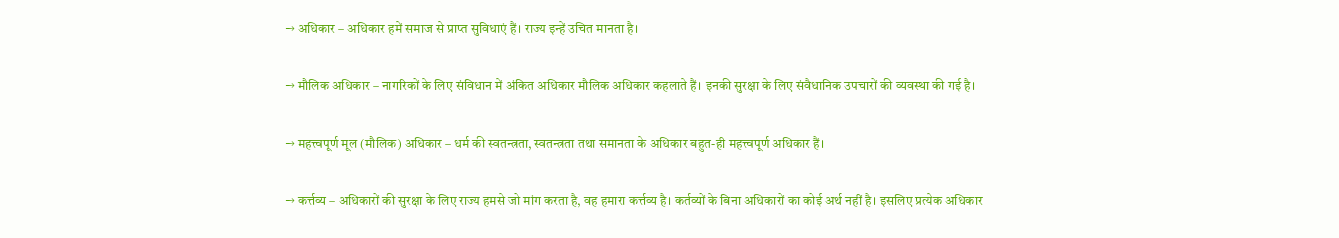→ अधिकार – अधिकार हमें समाज से प्राप्त सुविधाएं हैं। राज्य इन्हें उचित मानता है।

→ मौलिक अधिकार – नागरिकों के लिए संविधान में अंकित अधिकार मौलिक अधिकार कहलाते हैं। इनकी सुरक्षा के लिए संवैधानिक उपचारों की व्यवस्था की गई है।

→ महत्त्वपूर्ण मूल (मौलिक) अधिकार – धर्म की स्वतन्त्रता, स्वतन्त्रता तथा समानता के अधिकार बहुत-ही महत्त्वपूर्ण अधिकार हैं।

→ कर्त्तव्य – अधिकारों की सुरक्षा के लिए राज्य हमसे जो मांग करता है, वह हमारा कर्त्तव्य है। कर्तव्यों के बिना अधिकारों का कोई अर्थ नहीं है। इसलिए प्रत्येक अधिकार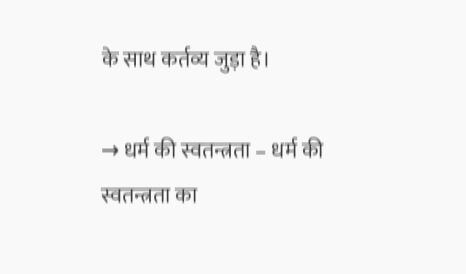के साथ कर्तव्य जुड़ा है।

→ धर्म की स्वतन्त्रता – धर्म की स्वतन्त्रता का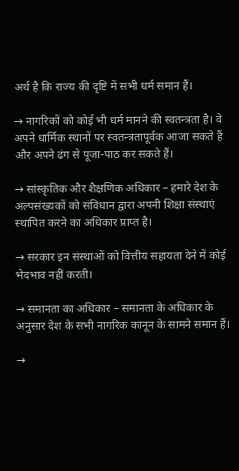अर्थ है कि राज्य की दृष्टि में सभी धर्म समान हैं।

→ नागरिकों को कोई भी धर्म मानने की स्वतन्त्रता है। वे अपने धार्मिक स्थानों पर स्वतन्त्रतापूर्वक आजा सकते हैं और अपने ढंग से पूजा-पाठ कर सकते हैं।

→ सांस्कृतिक और शैक्षणिक अधिकार – हमारे देश के अल्पसंख्यकों को संविधान द्वारा अपनी शिक्षा संस्थाएं स्थापित करने का अधिकार प्राप्त है।

→ सरकार इन संस्थाओं को वित्तीय सहायता देने में कोई भेदभाव नहीं करती।

→ समानता का अधिकार – समानता के अधिकार के अनुसार देश के सभी नागरिक कानून के सामने समान हैं।

→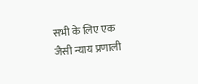सभी के लिए एक जैसी न्याय प्रणाली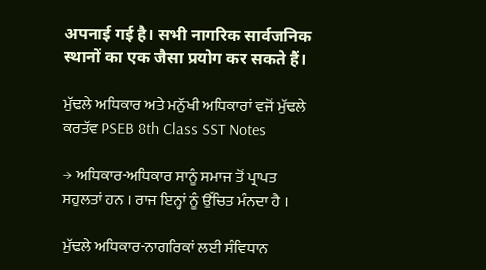अपनाई गई है। सभी नागरिक सार्वजनिक स्थानों का एक जैसा प्रयोग कर सकते हैं।

ਮੁੱਢਲੇ ਅਧਿਕਾਰ ਅਤੇ ਮਨੁੱਖੀ ਅਧਿਕਾਰਾਂ ਵਜੋਂ ਮੁੱਢਲੇ ਕਰਤੱਵ PSEB 8th Class SST Notes

→ ਅਧਿਕਾਰ-ਅਧਿਕਾਰ ਸਾਨੂੰ ਸਮਾਜ ਤੋਂ ਪ੍ਰਾਪਤ ਸਹੁਲਤਾਂ ਹਨ । ਰਾਜ ਇਨ੍ਹਾਂ ਨੂੰ ਉੱਚਿਤ ਮੰਨਦਾ ਹੈ ।

ਮੁੱਢਲੇ ਅਧਿਕਾਰ-ਨਾਗਰਿਕਾਂ ਲਈ ਸੰਵਿਧਾਨ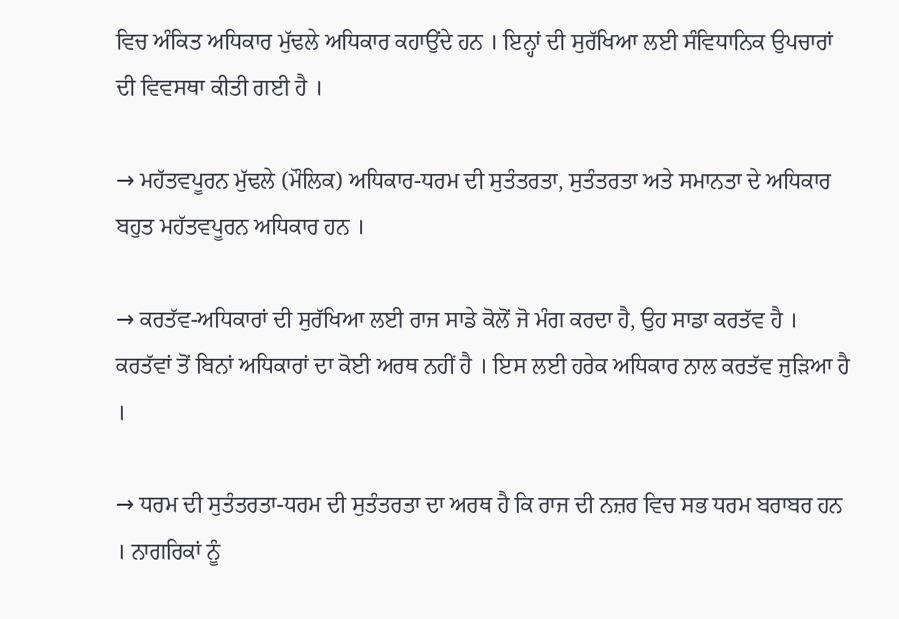ਵਿਚ ਅੰਕਿਤ ਅਧਿਕਾਰ ਮੁੱਢਲੇ ਅਧਿਕਾਰ ਕਹਾਉਂਦੇ ਹਨ । ਇਨ੍ਹਾਂ ਦੀ ਸੁਰੱਖਿਆ ਲਈ ਸੰਵਿਧਾਨਿਕ ਉਪਚਾਰਾਂ ਦੀ ਵਿਵਸਥਾ ਕੀਤੀ ਗਈ ਹੈ ।

→ ਮਹੱਤਵਪੂਰਨ ਮੁੱਢਲੇ (ਮੌਲਿਕ) ਅਧਿਕਾਰ-ਧਰਮ ਦੀ ਸੁਤੰਤਰਤਾ, ਸੁਤੰਤਰਤਾ ਅਤੇ ਸਮਾਨਤਾ ਦੇ ਅਧਿਕਾਰ ਬਹੁਤ ਮਹੱਤਵਪੂਰਨ ਅਧਿਕਾਰ ਹਨ ।

→ ਕਰਤੱਵ-ਅਧਿਕਾਰਾਂ ਦੀ ਸੁਰੱਖਿਆ ਲਈ ਰਾਜ ਸਾਡੇ ਕੋਲੋਂ ਜੋ ਮੰਗ ਕਰਦਾ ਹੈ, ਉਹ ਸਾਡਾ ਕਰਤੱਵ ਹੈ । ਕਰਤੱਵਾਂ ਤੋਂ ਬਿਨਾਂ ਅਧਿਕਾਰਾਂ ਦਾ ਕੋਈ ਅਰਥ ਨਹੀਂ ਹੈ । ਇਸ ਲਈ ਹਰੇਕ ਅਧਿਕਾਰ ਨਾਲ ਕਰਤੱਵ ਜੁੜਿਆ ਹੈ ।

→ ਧਰਮ ਦੀ ਸੁਤੰਤਰਤਾ-ਧਰਮ ਦੀ ਸੁਤੰਤਰਤਾ ਦਾ ਅਰਥ ਹੈ ਕਿ ਰਾਜ ਦੀ ਨਜ਼ਰ ਵਿਚ ਸਭ ਧਰਮ ਬਰਾਬਰ ਹਨ । ਨਾਗਰਿਕਾਂ ਨੂੰ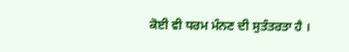ਕੋਈ ਵੀ ਧਰਮ ਮੰਨਣ ਦੀ ਸੁਤੰਤਰਤਾ ਹੈ ।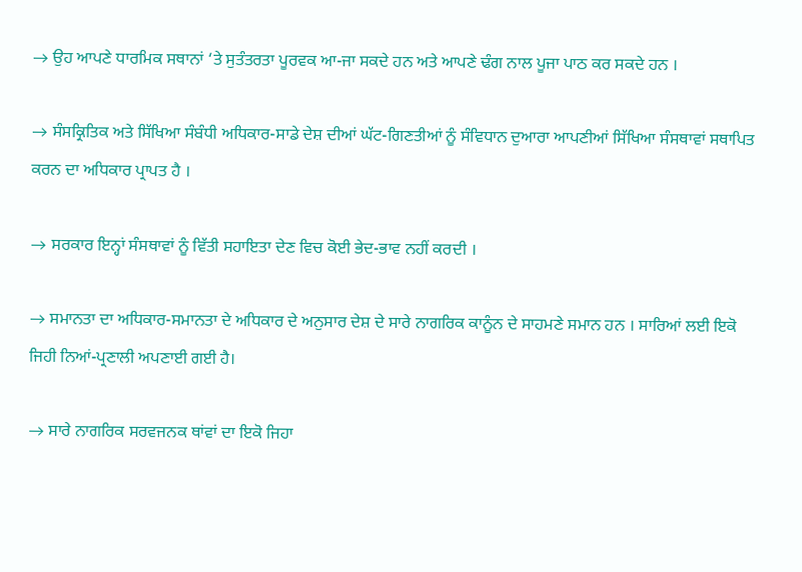→ ਉਹ ਆਪਣੇ ਧਾਰਮਿਕ ਸਥਾਨਾਂ ‘ਤੇ ਸੁਤੰਤਰਤਾ ਪੂਰਵਕ ਆ-ਜਾ ਸਕਦੇ ਹਨ ਅਤੇ ਆਪਣੇ ਢੰਗ ਨਾਲ ਪੂਜਾ ਪਾਠ ਕਰ ਸਕਦੇ ਹਨ ।

→ ਸੰਸਕ੍ਰਿਤਿਕ ਅਤੇ ਸਿੱਖਿਆ ਸੰਬੰਧੀ ਅਧਿਕਾਰ-ਸਾਡੇ ਦੇਸ਼ ਦੀਆਂ ਘੱਟ-ਗਿਣਤੀਆਂ ਨੂੰ ਸੰਵਿਧਾਨ ਦੁਆਰਾ ਆਪਣੀਆਂ ਸਿੱਖਿਆ ਸੰਸਥਾਵਾਂ ਸਥਾਪਿਤ ਕਰਨ ਦਾ ਅਧਿਕਾਰ ਪ੍ਰਾਪਤ ਹੈ ।

→ ਸਰਕਾਰ ਇਨ੍ਹਾਂ ਸੰਸਥਾਵਾਂ ਨੂੰ ਵਿੱਤੀ ਸਹਾਇਤਾ ਦੇਣ ਵਿਚ ਕੋਈ ਭੇਦ-ਭਾਵ ਨਹੀਂ ਕਰਦੀ ।

→ ਸਮਾਨਤਾ ਦਾ ਅਧਿਕਾਰ-ਸਮਾਨਤਾ ਦੇ ਅਧਿਕਾਰ ਦੇ ਅਨੁਸਾਰ ਦੇਸ਼ ਦੇ ਸਾਰੇ ਨਾਗਰਿਕ ਕਾਨੂੰਨ ਦੇ ਸਾਹਮਣੇ ਸਮਾਨ ਹਨ । ਸਾਰਿਆਂ ਲਈ ਇਕੋ ਜਿਹੀ ਨਿਆਂ-ਪ੍ਰਣਾਲੀ ਅਪਣਾਈ ਗਈ ਹੈ।

→ ਸਾਰੇ ਨਾਗਰਿਕ ਸਰਵਜਨਕ ਥਾਂਵਾਂ ਦਾ ਇਕੋ ਜਿਹਾ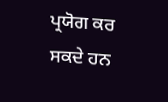ਪ੍ਰਯੋਗ ਕਰ ਸਕਦੇ ਹਨ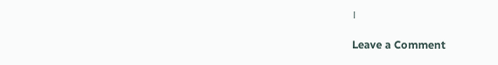।

Leave a Comment